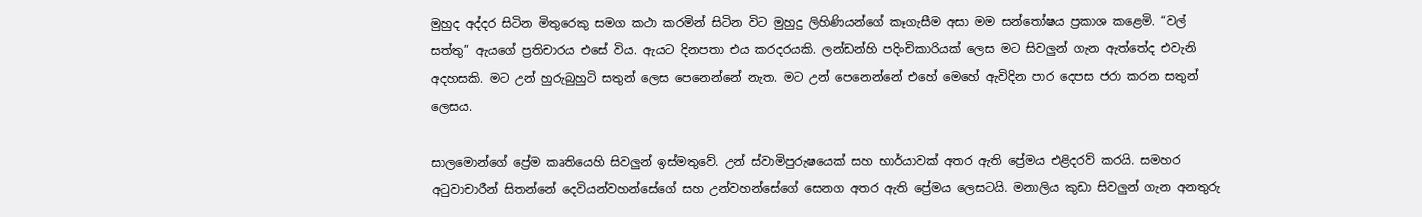මුහුද අද්දර සිටින මිතුරෙකු සමග කථා කරමින් සිටින විට මුහුදු ලිහිණියන්ගේ කෑගැසීම අසා මම සන්තෝෂය ප්‍රකාශ කළෙමි. “වල් සත්තු” ඇයගේ ප්‍රතිචාරය එසේ විය. ඇයට දිනපතා එය කරදරයකි. ලන්ඩන්හි පදිංචිකාරියක් ලෙස මට සිවලුන් ගැන ඇත්තේද එවැනි අදහසකි. මට උන් හුරුබුහුටි සතුන් ලෙස පෙනෙන්නේ නැත. මට උන් පෙනෙන්නේ එහේ මෙහේ ඇවිදින පාර දෙපස ජරා කරන සතුන් ලෙසය.

සාලමොන්ගේ ප්‍රේම කෘතියෙහි සිවලුන් ඉස්මතුවේ. උන් ස්වාමිපුරුෂයෙක් සහ භාර්යාවක් අතර ඇති ප්‍රේමය එළිදරව් කරයි. සමහර අටුවාචාරීන් සිතන්නේ දෙවියන්වහන්සේගේ සහ උන්වහන්සේගේ සෙනග අතර ඇති ප්‍රේමය ලෙසටයි. මනාලිය කුඩා සිවලුන් ගැන අනතුරු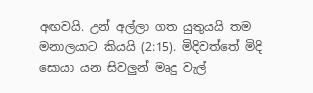අඟවයි. උන් අල්ලා ගත යුතුයයි තම මනාලයාට කියයි (2:15). මිදිවත්තේ මිදි සොයා යන සිවලුන් මෘදු වැල්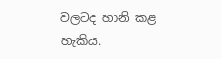වලටද හානි කළ හැකිය.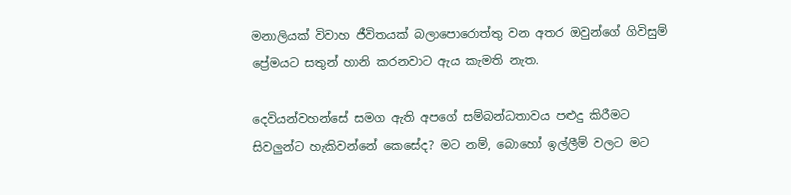මනාලියක් විවාහ ජීවිතයක් බලාපොරොත්තු වන අතර ඔවුන්ගේ ගිවිසුම් ප්‍රේමයට සතුන් හානි කරනවාට ඇය කැමති නැත.

දෙවියන්වහන්සේ සමග ඇති අපගේ සම්බන්ධතාවය පළුදු කිරීමට සිවලුන්ට හැකිවන්නේ කෙසේද? මට නම්, බොහෝ ඉල්ලීම් වලට මට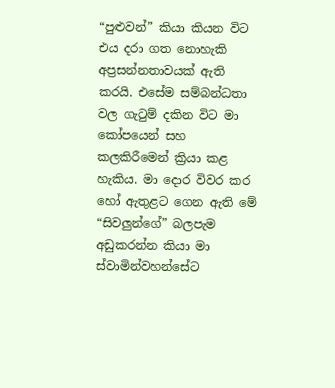“පුළුවන්” කියා කියන විට එය දරා ගත නොහැකි අප්‍රසන්නතාවයක් ඇති කරයි. එසේම සම්බන්ධතා වල ගැටුම් දකින විට මා කෝපයෙන් සහ කලකිරීමෙන් ක්‍රියා කළ හැකිය. මා දොර විවර කර හෝ ඇතුළට ගෙන ඇති මේ “සිවලුන්ගේ” බලපැම අඩුකරන්න කියා මා ස්වාමින්වහන්සේට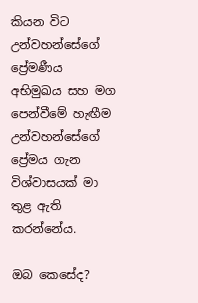කියන විට උන්වහන්සේගේ ප්‍රේමණීය අභිමුඛය සහ මග පෙන්වීමේ හැඟීම උන්වහන්සේගේ ප්‍රේමය ගැන විශ්වාසයක් මා තුළ ඇති කරන්නේය.

ඔබ කෙසේද?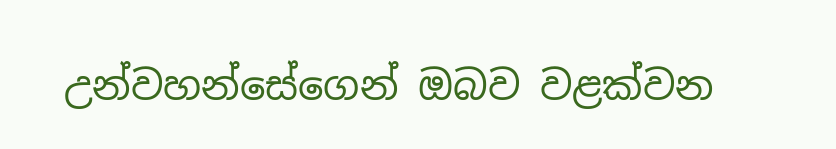උන්වහන්සේගෙන් ඔබව වළක්වන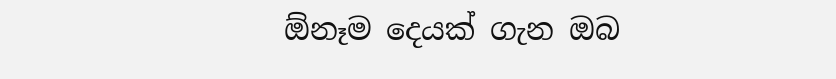ඕනෑම දෙයක් ගැන ඔබ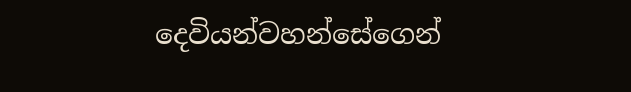දෙවියන්වහන්සේගෙන්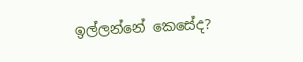ඉල්ලන්නේ කෙසේද?